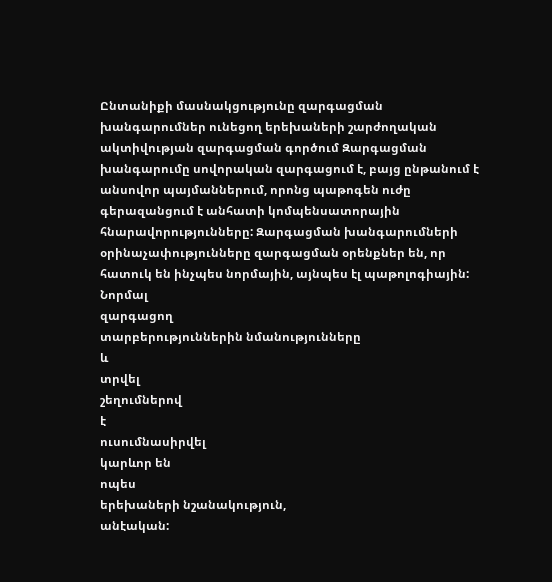Ընտանիքի մասնակցությունը զարգացման խանգարումներ ունեցող երեխաների շարժողական ակտիվության զարգացման գործում Զարգացման խանգարումը սովորական զարգացում է, բայց ընթանում է անսովոր պայմաններում, որոնց պաթոգեն ուժը գերազանցում է անհատի կոմպենսատորային հնարավորությունները: Զարգացման խանգարումների օրինաչափությունները զարգացման օրենքներ են, որ հատուկ են ինչպես նորմային, այնպես էլ պաթոլոգիային: Նորմալ
զարգացող
տարբերություններին նմանությունները
և
տրվել
շեղումներով
է
ուսումնասիրվել
կարևոր են
ոպես
երեխաների նշանակություն,
անէական: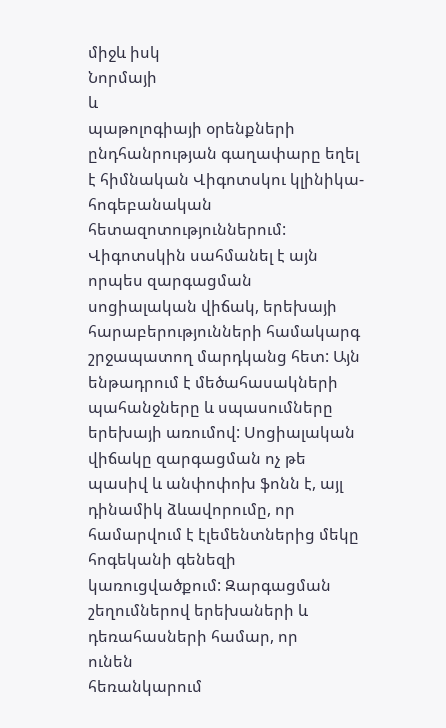միջև իսկ
Նորմայի
և
պաթոլոգիայի օրենքների ընդհանրության գաղափարը եղել է հիմնական Վիգոտսկու կլինիկա-հոգեբանական հետազոտություններում: Վիգոտսկին սահմանել է այն որպես զարգացման սոցիալական վիճակ, երեխայի հարաբերությունների համակարգ շրջապատող մարդկանց հետ: Այն ենթադրում է մեծահասակների պահանջները և սպասումները երեխայի առումով: Սոցիալական վիճակը զարգացման ոչ թե պասիվ և անփոփոխ ֆոնն է, այլ դինամիկ ձևավորումը, որ համարվում է էլեմենտներից մեկը հոգեկանի գենեզի կառուցվածքում: Զարգացման շեղումներով երեխաների և դեռահասների համար, որ
ունեն
հեռանկարում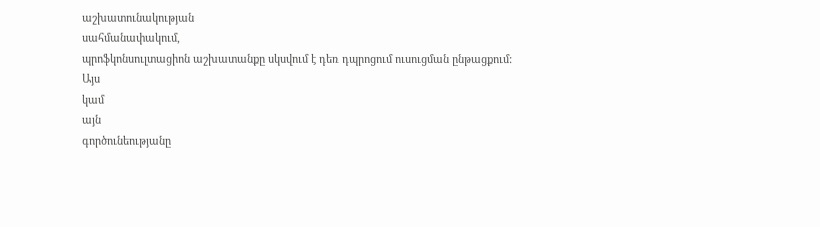աշխատունակության
սահմանափակում,
պրոֆկոնսուլտացիոն աշխատանքը սկսվում է դեռ դպրոցում ուսուցման ընթացքում:
Այս
կամ
այն
գործունեությանը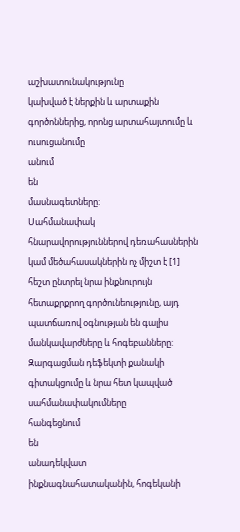աշխատունակությունը
կախված է ներքին և արտաքին գործոններից, որոնց արտահայտումը և ուսուցանումը
անում
են
մասնագետները:
Սահմանափակ
հնարավորություններով դեռահասներին կամ մեծահասակներին ոչ միշտ է [1]
հեշտ ընտրել նրա ինքնուրույն հետաքրքրող գործունեությունը, այդ պատճառով օգնության են գալիս մանկավարժները և հոգեբանները: Զարգացման դեֆեկտի քանակի գիտակցումը և նրա հետ կապված սահմանափակումները
հանգեցնում
են
անադեկվատ
ինքնագնահատականին, հոգեկանի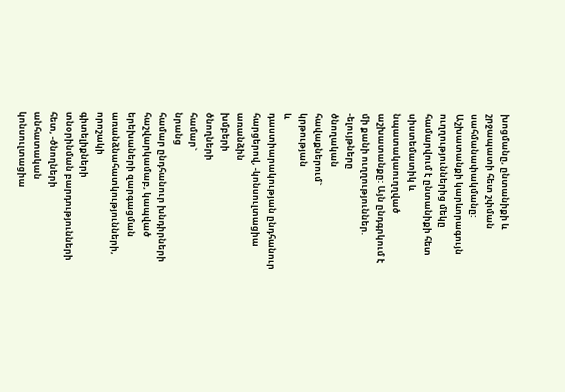խոցմանը, ընտանիքի և շրջապատի հետ շփման սահմանափակմանը: Աշխատանքի կարևորագույն ուղղություններից մեկը համարվում է ընտանիքի հետ սիստեմատիկ և նպատակաուղղված աշխատանքը: Այն ընդգրկում է մի քանի ուղղություններ. -ելույթները
ծնողական
հավաքներում`
կրթության
և
դաստիարակության ընդհանուր հարցերով, -կոնսուլտացիա
առանձին
խմբերի
ծնողների
համար`
նրանց
համար ընդհանուր խնդիրների հաշվարկամաբ, կապված երեխաների զարգացման
առանձնահատկությունների,
որոշակի
գիտելիքների
տնօրինման բարդությունների հետ, -ծնողների
անհատական
կոնսուլտացիա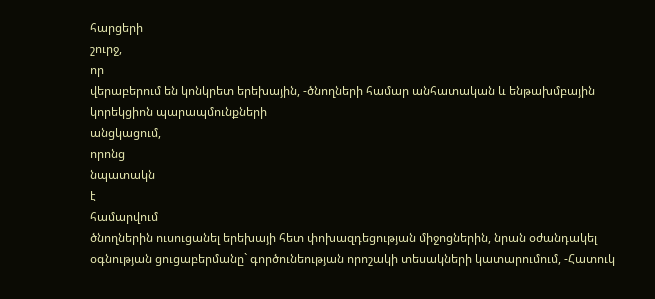հարցերի
շուրջ,
որ
վերաբերում են կոնկրետ երեխային, -ծնողների համար անհատական և ենթախմբային կորեկցիոն պարապմունքների
անցկացում,
որոնց
նպատակն
է
համարվում
ծնողներին ուսուցանել երեխայի հետ փոխազդեցության միջոցներին, նրան օժանդակել օգնության ցուցաբերմանը` գործունեության որոշակի տեսակների կատարումում, -Հատուկ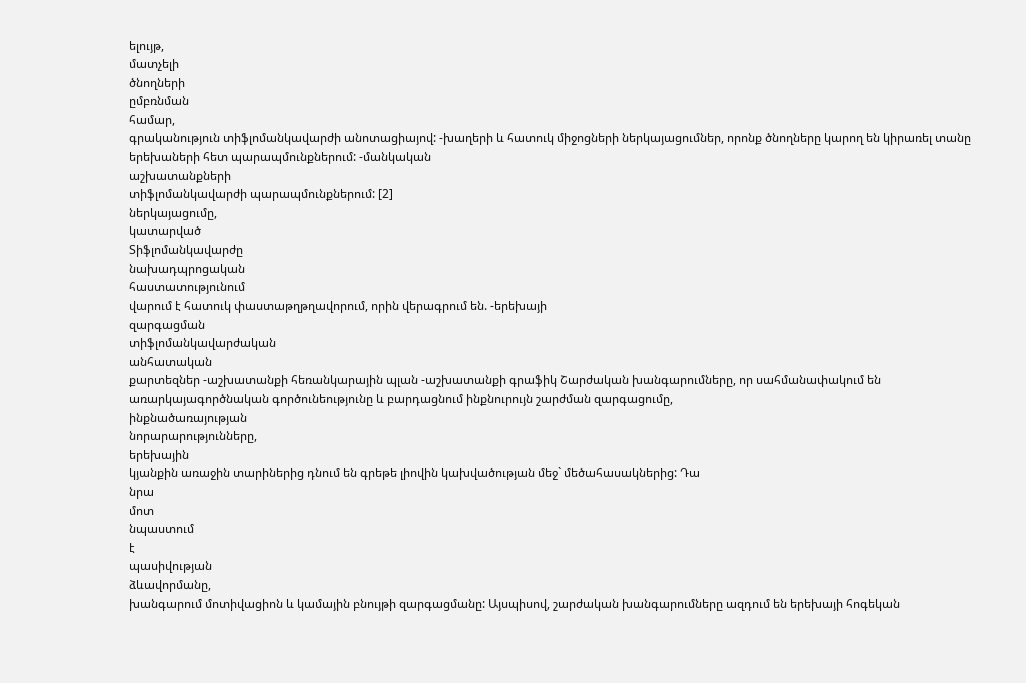ելույթ,
մատչելի
ծնողների
ըմբռնման
համար,
գրականություն տիֆլոմանկավարժի անոտացիայով: -խաղերի և հատուկ միջոցների ներկայացումներ, որոնք ծնողները կարող են կիրառել տանը երեխաների հետ պարապմունքներում: -մանկական
աշխատանքների
տիֆլոմանկավարժի պարապմունքներում: [2]
ներկայացումը,
կատարված
Տիֆլոմանկավարժը
նախադպրոցական
հաստատությունում
վարում է հատուկ փաստաթղթղավորում, որին վերագրում են. -երեխայի
զարգացման
տիֆլոմանկավարժական
անհատական
քարտեզներ -աշխատանքի հեռանկարային պլան -աշխատանքի գրաֆիկ Շարժական խանգարումները, որ սահմանափակում են առարկայագործնական գործունեությունը և բարդացնում ինքնուրույն շարժման զարգացումը,
ինքնածառայության
նորարարությունները,
երեխային
կյանքին առաջին տարիներից դնում են գրեթե լիովին կախվածության մեջ` մեծահասակներից: Դա
նրա
մոտ
նպաստում
է
պասիվության
ձևավորմանը,
խանգարում մոտիվացիոն և կամային բնույթի զարգացմանը: Այսպիսով, շարժական խանգարումները ազդում են երեխայի հոգեկան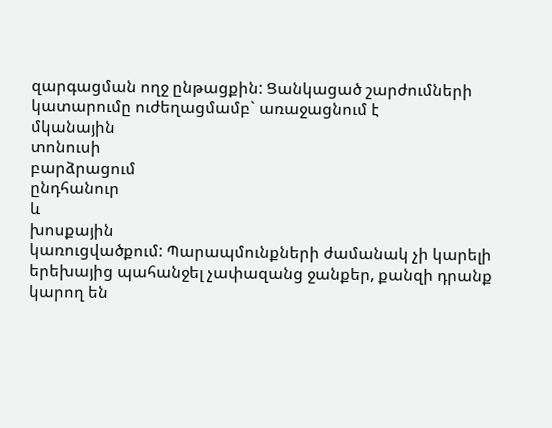զարգացման ողջ ընթացքին: Ցանկացած շարժումների կատարումը ուժեղացմամբ` առաջացնում է
մկանային
տոնուսի
բարձրացում
ընդհանուր
և
խոսքային
կառուցվածքում: Պարապմունքների ժամանակ չի կարելի երեխայից պահանջել չափազանց ջանքեր, քանզի դրանք կարող են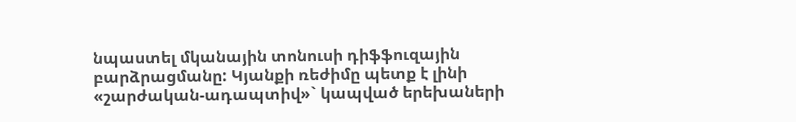նպաստել մկանային տոնուսի դիֆֆուզային բարձրացմանը: Կյանքի ռեժիմը պետք է լինի «շարժական-ադապտիվ»` կապված երեխաների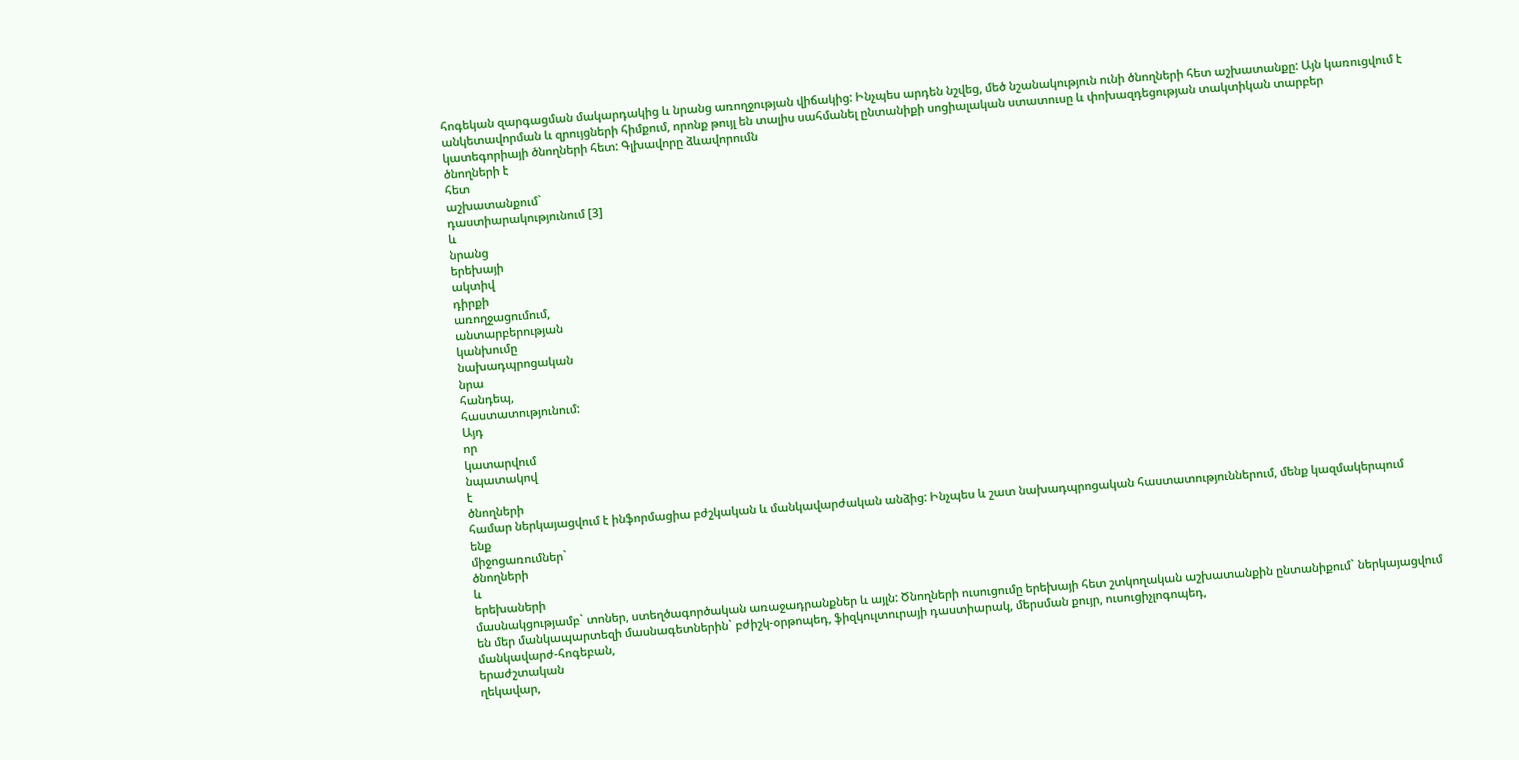հոգեկան զարգացման մակարդակից և նրանց առողջության վիճակից: Ինչպես արդեն նշվեց, մեծ նշանակություն ունի ծնողների հետ աշխատանքը: Այն կառուցվում է անկետավորման և զրույցների հիմքում, որոնք թույլ են տալիս սահմանել ընտանիքի սոցիալական ստատուսը և փոխազդեցության տակտիկան տարբեր կատեգորիայի ծնողների հետ: Գլխավորը ձևավորումն
ծնողների է
հետ
աշխատանքում`
դաստիարակությունում [3]
և
նրանց
երեխայի
ակտիվ
դիրքի
առողջացումում,
անտարբերության
կանխումը
նախադպրոցական
նրա
հանդեպ,
հաստատությունում:
Այդ
որ
կատարվում
նպատակով
է
ծնողների
համար ներկայացվում է ինֆորմացիա բժշկական և մանկավարժական անձից: Ինչպես և շատ նախադպրոցական հաստատություններում, մենք կազմակերպում
ենք
միջոցառումներ`
ծնողների
և
երեխաների
մասնակցությամբ` տոներ, ստեղծագործական առաջադրանքներ և այլն: Ծնողների ուսուցումը երեխայի հետ շտկողական աշխատանքին ընտանիքում` ներկայացվում են մեր մանկապարտեզի մասնագետներին` բժիշկ-օրթոպեդ, ֆիզկուլտուրայի դաստիարակ, մերսման քույր, ուսուցիչլոգոպեդ,
մանկավարժ-հոգեբան,
երաժշտական
ղեկավար,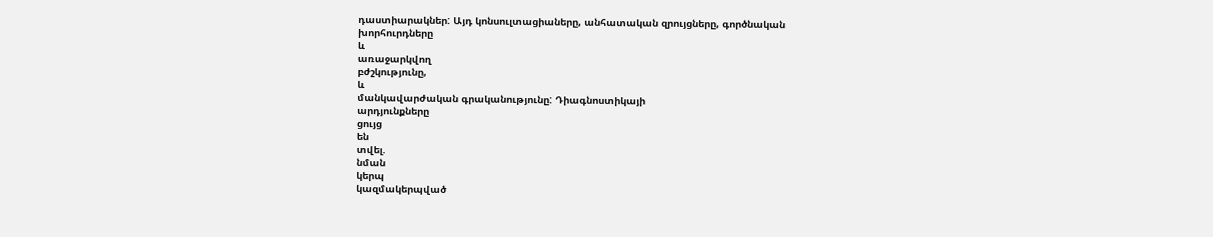դաստիարակներ: Այդ կոնսուլտացիաները, անհատական զրույցները, գործնական
խորհուրդները
և
առաջարկվող
բժշկությունը,
և
մանկավարժական գրականությունը: Դիագնոստիկայի
արդյունքները
ցույց
են
տվել.
նման
կերպ
կազմակերպված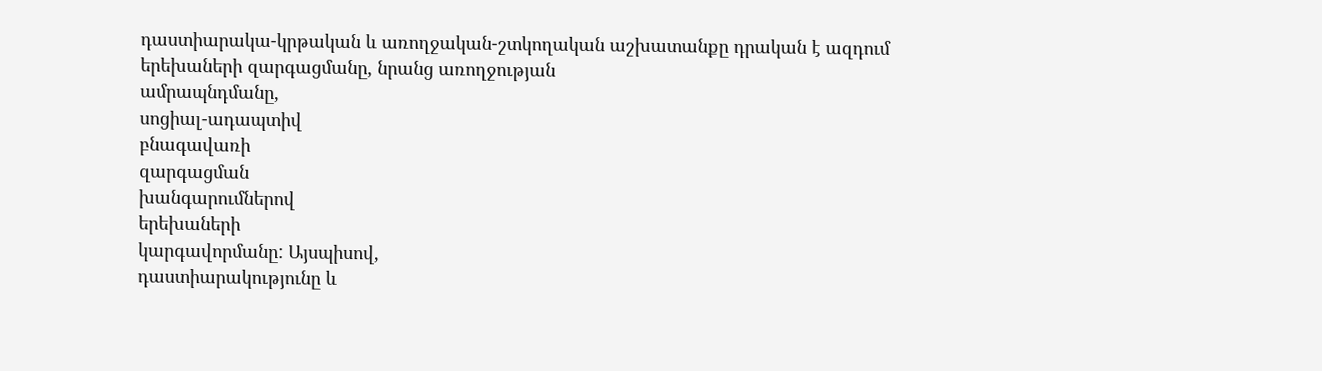դաստիարակա-կրթական և առողջական-շտկողական աշխատանքը դրական է ազդում երեխաների զարգացմանը, նրանց առողջության
ամրապնդմանը,
սոցիալ-ադապտիվ
բնագավառի
զարգացման
խանգարումներով
երեխաների
կարգավորմանը: Այսպիսով,
դաստիարակությունը և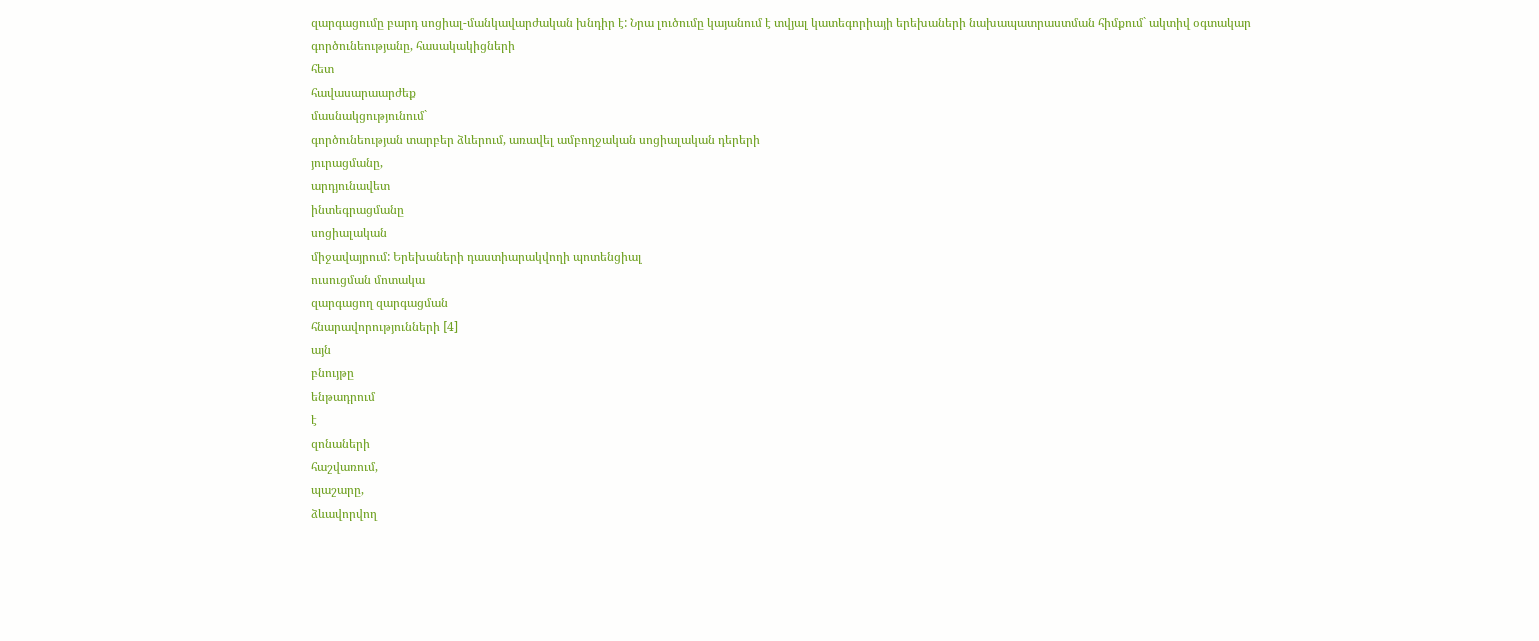զարգացումը բարդ սոցիալ-մանկավարժական խնդիր է: Նրա լուծումը կայանում է տվյալ կատեգորիայի երեխաների նախապատրաստման հիմքում` ակտիվ օգտակար գործունեությանը, հասակակիցների
հետ
հավասարաարժեք
մասնակցությունում`
գործունեության տարբեր ձևերում, առավել ամբողջական սոցիալական դերերի
յուրացմանը,
արդյունավետ
ինտեգրացմանը
սոցիալական
միջավայրում: Երեխաների դաստիարակվողի պոտենցիալ
ուսուցման մոտակա
զարգացող զարգացման
հնարավորությունների [4]
այն
բնույթը
ենթադրում
է
զոնաների
հաշվառում,
պաշարը,
ձևավորվող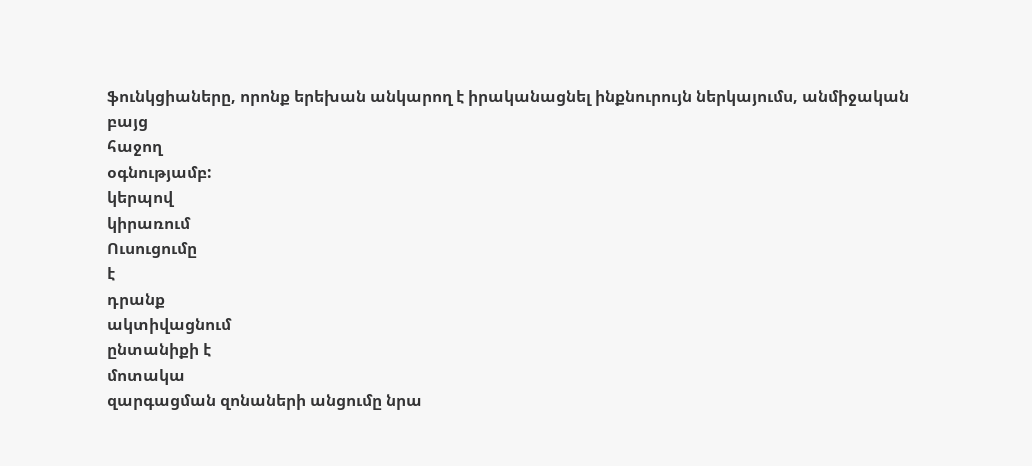ֆունկցիաները, որոնք երեխան անկարող է իրականացնել ինքնուրույն ներկայումս, անմիջական
բայց
հաջող
օգնությամբ:
կերպով
կիրառում
Ուսուցումը
է
դրանք
ակտիվացնում
ընտանիքի է
մոտակա
զարգացման զոնաների անցումը նրա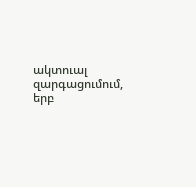ակտուալ զարգացումում, երբ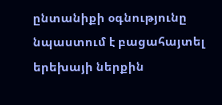ընտանիքի օգնությունը նպաստում է բացահայտել երեխայի ներքին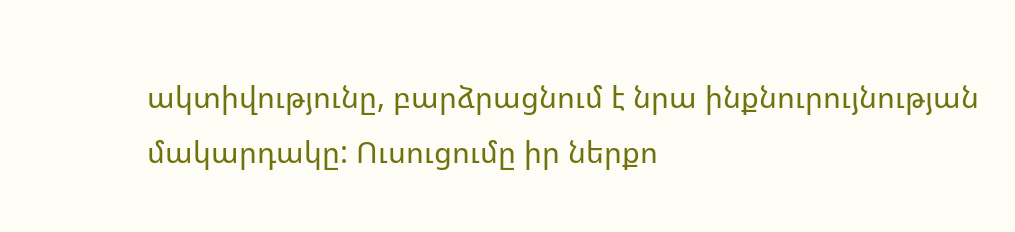ակտիվությունը, բարձրացնում է նրա ինքնուրույնության մակարդակը: Ուսուցումը իր ներքո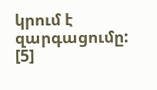կրում է զարգացումը:
[5]